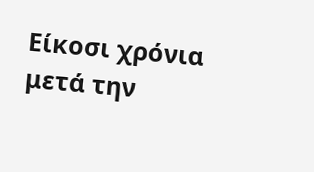Είκοσι χρόνια μετά την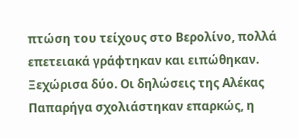πτώση του τείχους στο Βερολίνο, πολλά επετειακά γράφτηκαν και ειπώθηκαν. Ξεχώρισα δύο. Οι δηλώσεις της Αλέκας Παπαρήγα σχολιάστηκαν επαρκώς, η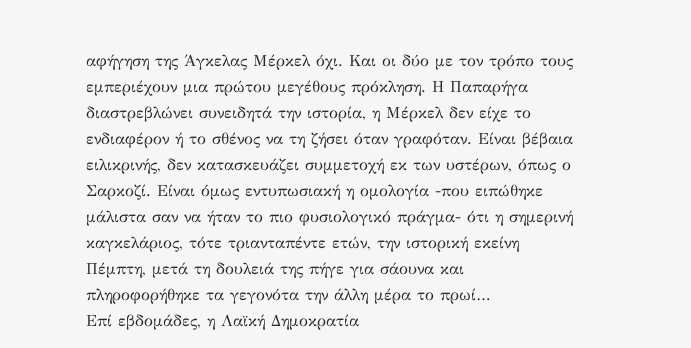αφήγηση της Άγκελας Μέρκελ όχι. Και οι δύο με τον τρόπο τους εμπεριέχουν μια πρώτου μεγέθους πρόκληση. Η Παπαρήγα διαστρεβλώνει συνειδητά την ιστορία, η Μέρκελ δεν είχε το ενδιαφέρον ή το σθένος να τη ζήσει όταν γραφόταν. Είναι βέβαια ειλικρινής, δεν κατασκευάζει συμμετοχή εκ των υστέρων, όπως ο Σαρκοζί. Είναι όμως εντυπωσιακή η ομολογία -που ειπώθηκε μάλιστα σαν να ήταν το πιο φυσιολογικό πράγμα- ότι η σημερινή καγκελάριος, τότε τριανταπέντε ετών, την ιστορική εκείνη Πέμπτη, μετά τη δουλειά της πήγε για σάουνα και πληροφορήθηκε τα γεγονότα την άλλη μέρα το πρωί…
Επί εβδομάδες, η Λαϊκή Δημοκρατία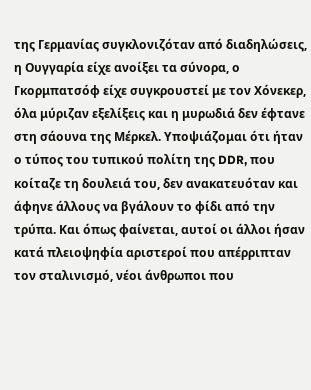της Γερμανίας συγκλονιζόταν από διαδηλώσεις, η Ουγγαρία είχε ανοίξει τα σύνορα, ο Γκορμπατσόφ είχε συγκρουστεί με τον Χόνεκερ, όλα μύριζαν εξελίξεις και η μυρωδιά δεν έφτανε στη σάουνα της Μέρκελ. Υποψιάζομαι ότι ήταν ο τύπος του τυπικού πολίτη της DDR, που κοίταζε τη δουλειά του, δεν ανακατευόταν και άφηνε άλλους να βγάλουν το φίδι από την τρύπα. Και όπως φαίνεται, αυτοί οι άλλοι ήσαν κατά πλειοψηφία αριστεροί που απέρριπταν τον σταλινισμό, νέοι άνθρωποι που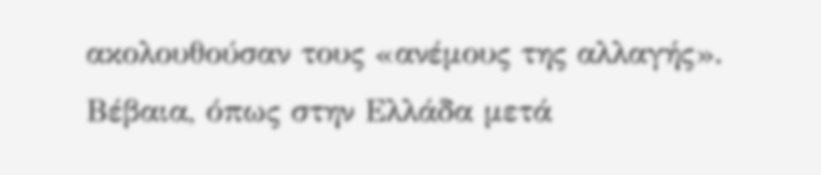ακολουθούσαν τους «ανέμους της αλλαγής». Βέβαια, όπως στην Ελλάδα μετά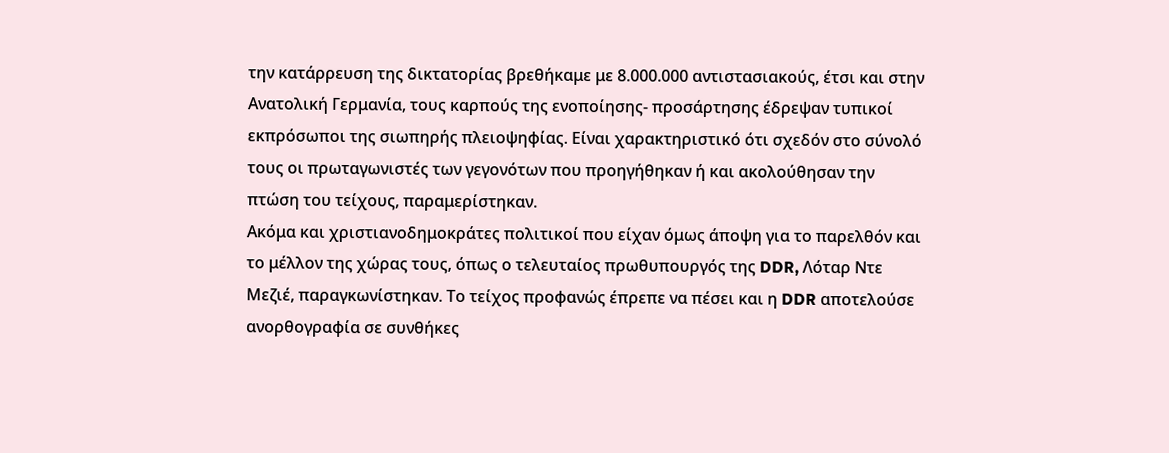την κατάρρευση της δικτατορίας βρεθήκαμε με 8.000.000 αντιστασιακούς, έτσι και στην Ανατολική Γερμανία, τους καρπούς της ενοποίησης- προσάρτησης έδρεψαν τυπικοί εκπρόσωποι της σιωπηρής πλειοψηφίας. Είναι χαρακτηριστικό ότι σχεδόν στο σύνολό τους οι πρωταγωνιστές των γεγονότων που προηγήθηκαν ή και ακολούθησαν την πτώση του τείχους, παραμερίστηκαν.
Ακόμα και χριστιανοδημοκράτες πολιτικοί που είχαν όμως άποψη για το παρελθόν και το μέλλον της χώρας τους, όπως ο τελευταίος πρωθυπουργός της DDR, Λόταρ Ντε Μεζιέ, παραγκωνίστηκαν. Το τείχος προφανώς έπρεπε να πέσει και η DDR αποτελούσε ανορθογραφία σε συνθήκες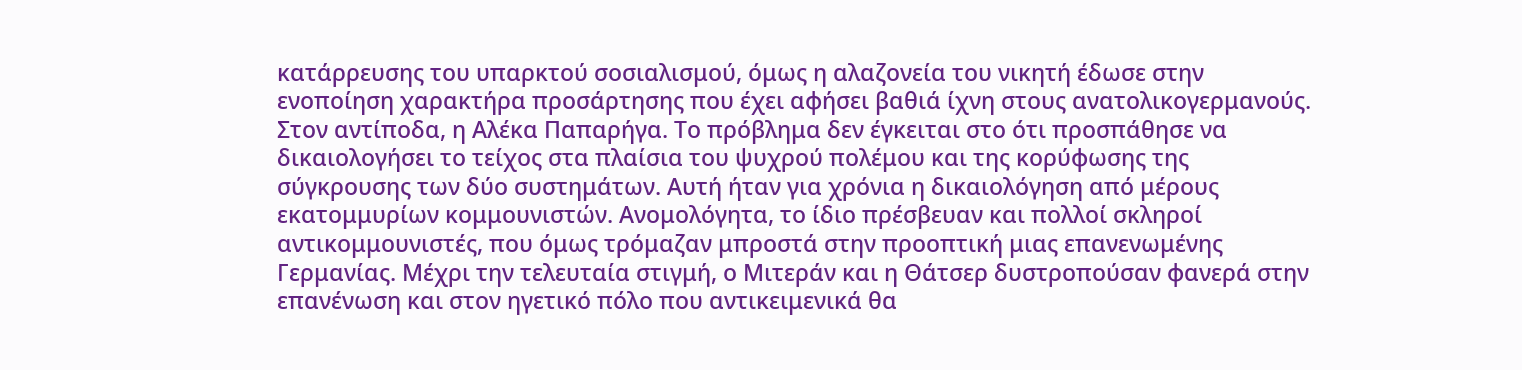κατάρρευσης του υπαρκτού σοσιαλισμού, όμως η αλαζονεία του νικητή έδωσε στην ενοποίηση χαρακτήρα προσάρτησης που έχει αφήσει βαθιά ίχνη στους ανατολικογερμανούς. Στον αντίποδα, η Αλέκα Παπαρήγα. Το πρόβλημα δεν έγκειται στο ότι προσπάθησε να δικαιολογήσει το τείχος στα πλαίσια του ψυχρού πολέμου και της κορύφωσης της σύγκρουσης των δύο συστημάτων. Αυτή ήταν για χρόνια η δικαιολόγηση από μέρους εκατομμυρίων κομμουνιστών. Ανομολόγητα, το ίδιο πρέσβευαν και πολλοί σκληροί αντικομμουνιστές, που όμως τρόμαζαν μπροστά στην προοπτική μιας επανενωμένης Γερμανίας. Μέχρι την τελευταία στιγμή, ο Μιτεράν και η Θάτσερ δυστροπούσαν φανερά στην επανένωση και στον ηγετικό πόλο που αντικειμενικά θα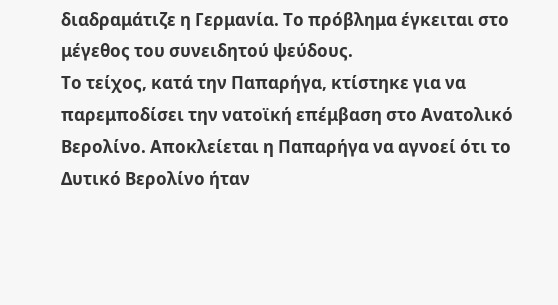διαδραμάτιζε η Γερμανία. Το πρόβλημα έγκειται στο μέγεθος του συνειδητού ψεύδους.
Το τείχος, κατά την Παπαρήγα, κτίστηκε για να παρεμποδίσει την νατοϊκή επέμβαση στο Ανατολικό Βερολίνο. Αποκλείεται η Παπαρήγα να αγνοεί ότι το Δυτικό Βερολίνο ήταν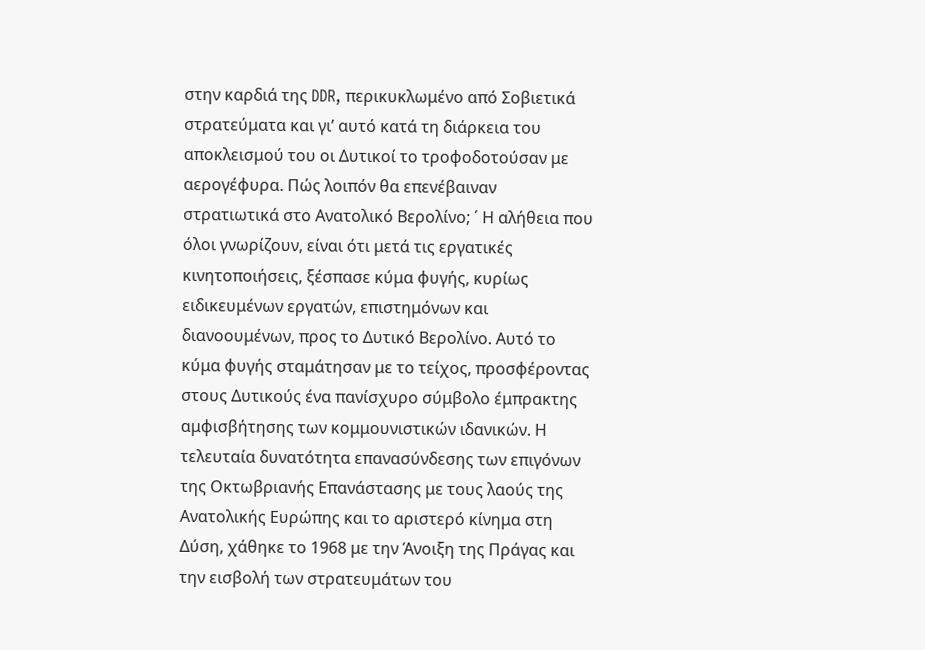στην καρδιά της DDR, περικυκλωμένο από Σοβιετικά στρατεύματα και γι’ αυτό κατά τη διάρκεια του αποκλεισμού του οι Δυτικοί το τροφοδοτούσαν με αερογέφυρα. Πώς λοιπόν θα επενέβαιναν στρατιωτικά στο Ανατολικό Βερολίνο; ΄ Η αλήθεια που όλοι γνωρίζουν, είναι ότι μετά τις εργατικές κινητοποιήσεις, ξέσπασε κύμα φυγής, κυρίως ειδικευμένων εργατών, επιστημόνων και διανοουμένων, προς το Δυτικό Βερολίνο. Αυτό το κύμα φυγής σταμάτησαν με το τείχος, προσφέροντας στους Δυτικούς ένα πανίσχυρο σύμβολο έμπρακτης αμφισβήτησης των κομμουνιστικών ιδανικών. Η τελευταία δυνατότητα επανασύνδεσης των επιγόνων της Οκτωβριανής Επανάστασης με τους λαούς της Ανατολικής Ευρώπης και το αριστερό κίνημα στη Δύση, χάθηκε το 1968 με την Άνοιξη της Πράγας και την εισβολή των στρατευμάτων του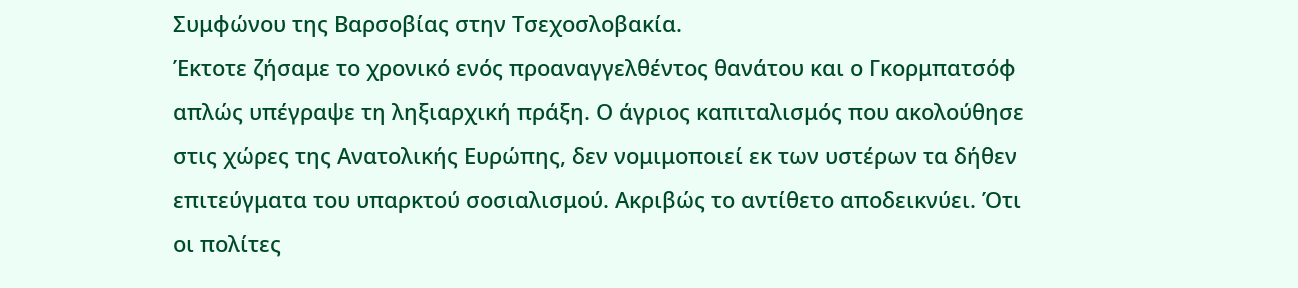Συμφώνου της Βαρσοβίας στην Τσεχοσλοβακία.
Έκτοτε ζήσαμε το χρονικό ενός προαναγγελθέντος θανάτου και ο Γκορμπατσόφ απλώς υπέγραψε τη ληξιαρχική πράξη. Ο άγριος καπιταλισμός που ακολούθησε στις χώρες της Ανατολικής Ευρώπης, δεν νομιμοποιεί εκ των υστέρων τα δήθεν επιτεύγματα του υπαρκτού σοσιαλισμού. Ακριβώς το αντίθετο αποδεικνύει. Ότι οι πολίτες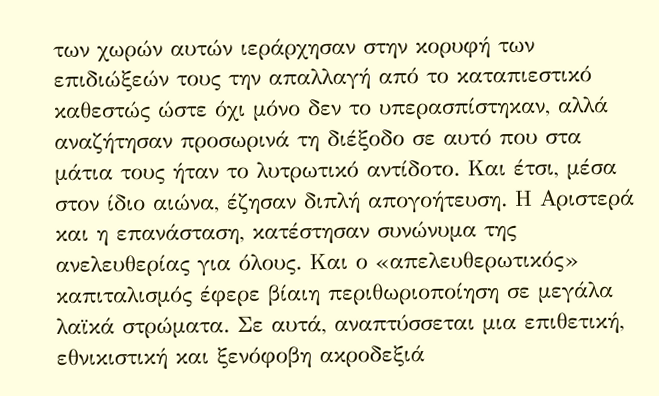των χωρών αυτών ιεράρχησαν στην κορυφή των επιδιώξεών τους την απαλλαγή από το καταπιεστικό καθεστώς ώστε όχι μόνο δεν το υπερασπίστηκαν, αλλά αναζήτησαν προσωρινά τη διέξοδο σε αυτό που στα μάτια τους ήταν το λυτρωτικό αντίδοτο. Και έτσι, μέσα στον ίδιο αιώνα, έζησαν διπλή απογοήτευση. Η Αριστερά και η επανάσταση, κατέστησαν συνώνυμα της ανελευθερίας για όλους. Και ο «απελευθερωτικός» καπιταλισμός έφερε βίαιη περιθωριοποίηση σε μεγάλα λαϊκά στρώματα. Σε αυτά, αναπτύσσεται μια επιθετική, εθνικιστική και ξενόφοβη ακροδεξιά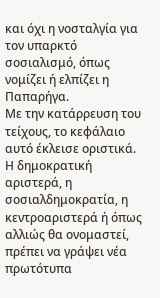και όχι η νοσταλγία για τον υπαρκτό σοσιαλισμό, όπως νομίζει ή ελπίζει η Παπαρήγα.
Με την κατάρρευση του τείχους, το κεφάλαιο αυτό έκλεισε οριστικά. Η δημοκρατική αριστερά, η σοσιαλδημοκρατία, η κεντροαριστερά ή όπως αλλιώς θα ονομαστεί, πρέπει να γράψει νέα πρωτότυπα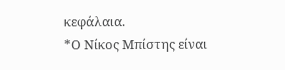κεφάλαια.
*Ο Νίκος Μπίστης είναι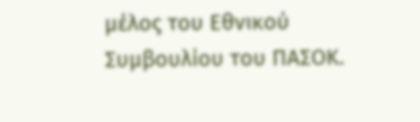μέλος του Εθνικού Συμβουλίου του ΠΑΣΟΚ.